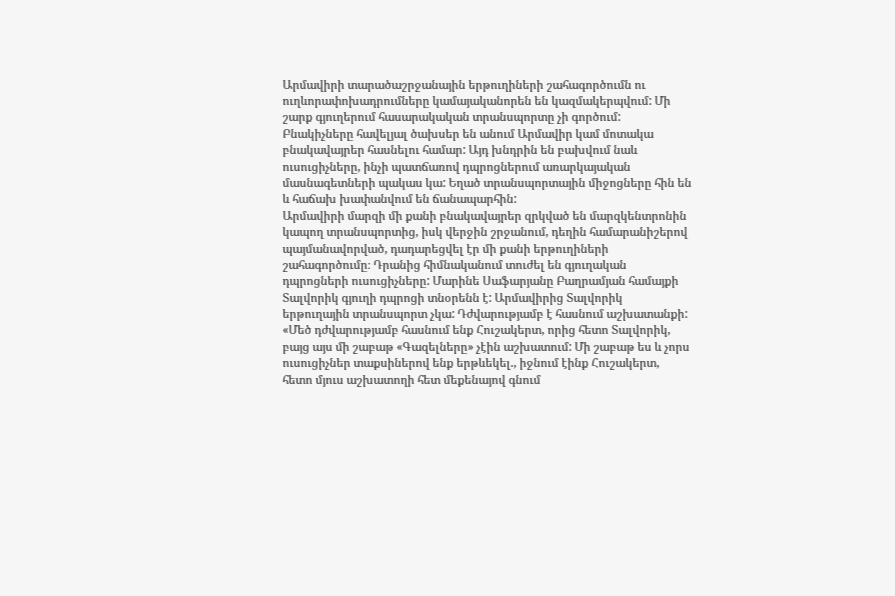Արմավիրի տարածաշրջանային երթուղիների շահագործումն ու ուղևորափոխադրումները կամայականորեն են կազմակերպվում: Մի շարք գյուղերում հասարակական տրանսպորտը չի գործում: Բնակիչները հավելյալ ծախսեր են անում Արմավիր կամ մոտակա բնակավայրեր հասնելու համար: Այդ խնդրին են բախվում նաև ուսուցիչները, ինչի պատճառով դպրոցներում առարկայական մասնագետների պակաս կա: Եղած տրանսպորտային միջոցները հին են և հաճախ խափանվում են ճանապարհին:
Արմավիրի մարզի մի քանի բնակավայրեր զրկված են մարզկենտրոնին կապող տրանսպորտից, իսկ վերջին շրջանում, դեղին համարանիշերով պայմանավորված, դադարեցվել էր մի քանի երթուղիների շահագործումը։ Դրանից հիմնականում տուժել են գյուղական դպրոցների ուսուցիչները: Մարինե Սաֆարյանը Բաղրամյան համայքի Տալվորիկ գյուղի դպրոցի տնօրենն է: Արմավիրից Տալվորիկ երթուղային տրանսպորտ չկա: Դժվարությամբ է հասնում աշխատանքի:
«Մեծ դժվարությամբ հասնում ենք Հուշակերտ, որից հետո Տալվորիկ, բայց այս մի շաբաթ «Գազելները» չէին աշխատում: Մի շաբաթ ես և չորս ուսուցիչներ տաքսիներով ենք երթևեկել., իջնում էինք Հուշակերտ, հետո մյուս աշխատողի հետ մեքենայով գնում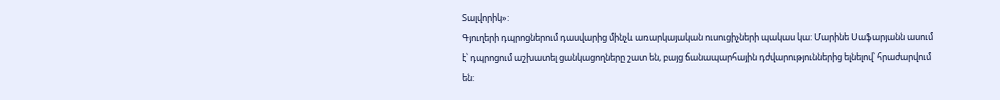Տալվորիկ»:
Գյուղերի դպրոցներում դասվարից մինչև առարկայական ուսուցիչների պակաս կա: Մարինե Սաֆարյանն ասում է՝ դպրոցում աշխատել ցանկացողները շատ են, բայց ճանապարհային դժվարություններից ելնելով՝ հրաժարվում են: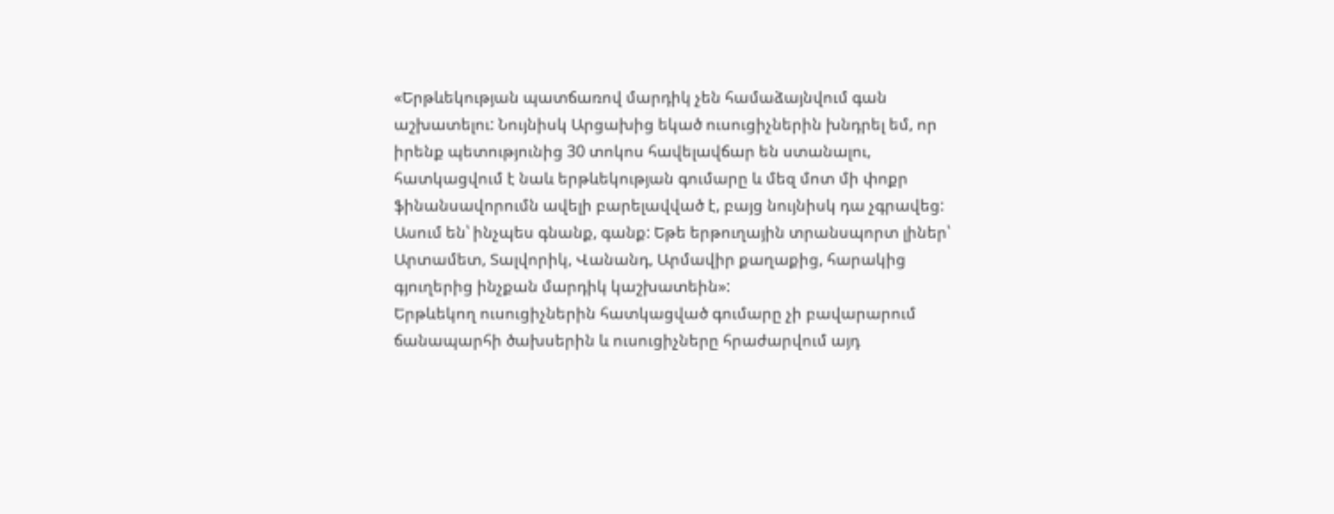«Երթևեկության պատճառով մարդիկ չեն համաձայնվում գան աշխատելու: Նույնիսկ Արցախից եկած ուսուցիչներին խնդրել եմ, որ իրենք պետությունից 30 տոկոս հավելավճար են ստանալու, հատկացվում է նաև երթևեկության գումարը և մեզ մոտ մի փոքր ֆինանսավորումն ավելի բարելավված է, բայց նույնիսկ դա չգրավեց: Ասում են՝ ինչպես գնանք, գանք: Եթե երթուղային տրանսպորտ լիներ՝ Արտամետ, Տալվորիկ, Վանանդ, Արմավիր քաղաքից, հարակից գյուղերից ինչքան մարդիկ կաշխատեին»:
Երթևեկող ուսուցիչներին հատկացված գումարը չի բավարարում ճանապարհի ծախսերին և ուսուցիչները հրաժարվում այդ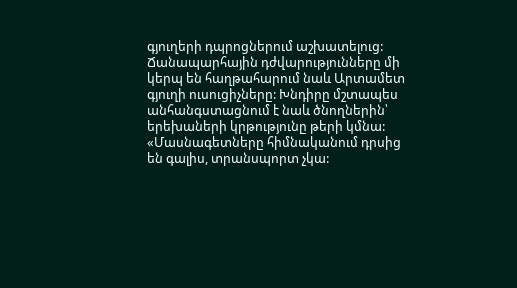գյուղերի դպրոցներում աշխատելուց: Ճանապարհային դժվարությունները մի կերպ են հաղթահարում նաև Արտամետ գյուղի ուսուցիչները: Խնդիրը մշտապես անհանգստացնում է նաև ծնողներին՝ երեխաների կրթությունը թերի կմնա:
«Մասնագետները հիմնականում դրսից են գալիս, տրանսպորտ չկա: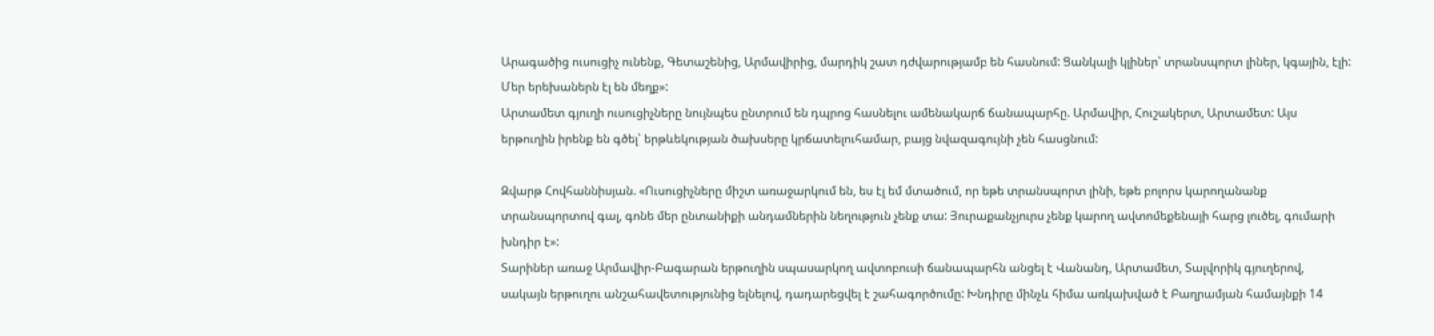Արագածից ուսուցիչ ունենք, Գետաշենից, Արմավիրից, մարդիկ շատ դժվարությամբ են հասնում: Ցանկալի կլիներ՝ տրանսպորտ լիներ, կգային, էլի: Մեր երեխաներն էլ են մեղք»:
Արտամետ գյուղի ուսուցիչները նույնպես ընտրում են դպրոց հասնելու ամենակարճ ճանապարհը. Արմավիր, Հուշակերտ, Արտամետ: Այս երթուղին իրենք են գծել՝ երթևեկության ծախսերը կրճատելուհամար, բայց նվազագույնի չեն հասցնում:

Զվարթ Հովհաննիսյան. «Ուսուցիչները միշտ առաջարկում են, ես էլ եմ մտածում, որ եթե տրանսպորտ լինի, եթե բոլորս կարողանանք տրանսպորտով գալ, գոնե մեր ընտանիքի անդամներին նեղություն չենք տա: Յուրաքանչյուրս չենք կարող ավտոմեքենայի հարց լուծել, գումարի խնդիր է»:
Տարիներ առաջ Արմավիր-Բագարան երթուղին սպասարկող ավտոբուսի ճանապարհն անցել է Վանանդ, Արտամետ, Տալվորիկ գյուղերով, սակայն երթուղու անշահավետությունից ելնելով, դադարեցվել է շահագործումը: Խնդիրը մինչև հիմա առկախված է Բաղրամյան համայնքի 14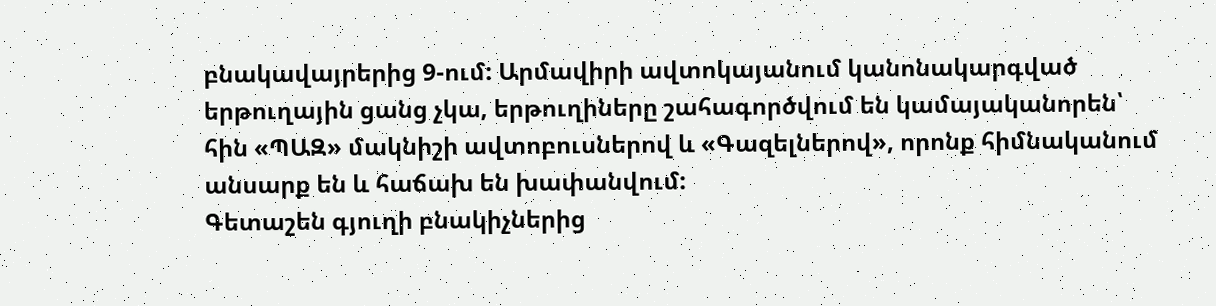բնակավայրերից 9-ում: Արմավիրի ավտոկայանում կանոնակարգված երթուղային ցանց չկա, երթուղիները շահագործվում են կամայականորեն՝ հին «ՊԱԶ» մակնիշի ավտոբուսներով և «Գազելներով», որոնք հիմնականում անսարք են և հաճախ են խափանվում:
Գետաշեն գյուղի բնակիչներից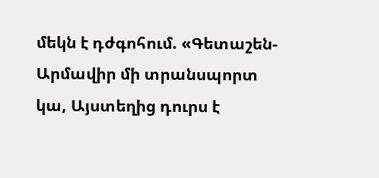մեկն է դժգոհում. «Գետաշեն-Արմավիր մի տրանսպորտ կա, Այստեղից դուրս է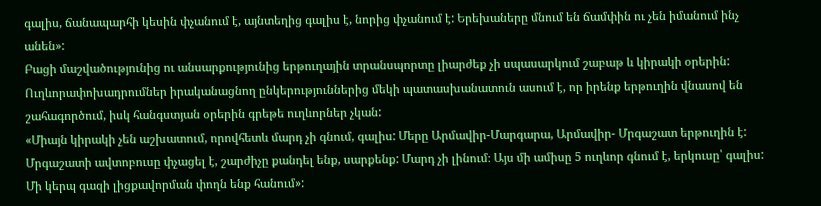գալիս, ճանապարհի կեսին փչանում է, այնտեղից գալիս է, նորից փչանում է: Երեխաները մնում են ճամփին ու չեն իմանում ինչ անեն»:
Բացի մաշվածությունից ու անսարքությունից երթուղային տրանսպորտը լիարժեք չի սպասարկում շաբաթ և կիրակի օրերին: Ուղևորափոխադրումներ իրականացնող ընկերություններից մեկի պատասխանատուն ասում է, որ իրենք երթուղին վնասով են շահագործում, իսկ հանգստյան օրերին գրեթե ուղևորներ չկան:
«Միայն կիրակի չեն աշխատում, որովհետև մարդ չի գնում, գալիս: Մերը Արմավիր-Մարգարա, Արմավիր- Մրգաշատ երթուղին է: Մրգաշատի ավտոբուսը փչացել է, շարժիչը քանդել ենք, սարքենք: Մարդ չի լինում։ Այս մի ամիսը 5 ուղևոր գնում է, երկուսը՝ գալիս: Մի կերպ գազի լիցքավորման փողն ենք հանում»: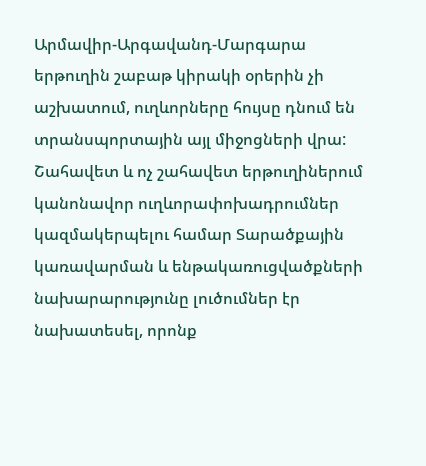Արմավիր-Արգավանդ-Մարգարա երթուղին շաբաթ կիրակի օրերին չի աշխատում, ուղևորները հույսը դնում են տրանսպորտային այլ միջոցների վրա: Շահավետ և ոչ շահավետ երթուղիներում կանոնավոր ուղևորափոխադրումներ կազմակերպելու համար Տարածքային կառավարման և ենթակառուցվածքների նախարարությունը լուծումներ էր նախատեսել, որոնք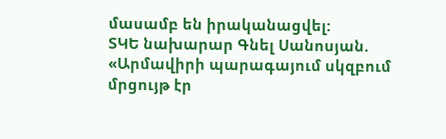մասամբ են իրականացվել:
ՏԿԵ նախարար Գնել Սանոսյան. «Արմավիրի պարագայում սկզբում մրցույթ էր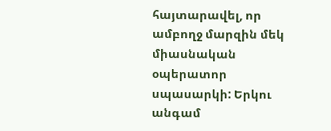հայտարավել, որ ամբողջ մարզին մեկ միասնական օպերատոր սպասարկի: Երկու անգամ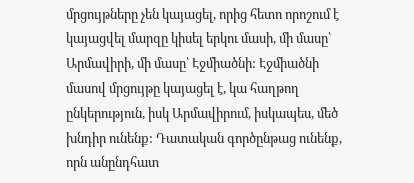մրցույթները չեն կայացել, որից հետո որոշում է կայացվել մարզը կիսել երկու մասի, մի մասը՝ Արմավիրի, մի մասը՝ Էջմիածնի: Էջմիածնի մասով մրցույթը կայացել է, կա հաղթող ընկերություն, իսկ Արմավիրում, իսկապես, մեծ խնդիր ունենք: Դատական գործընթաց ունենք, որն անընդհատ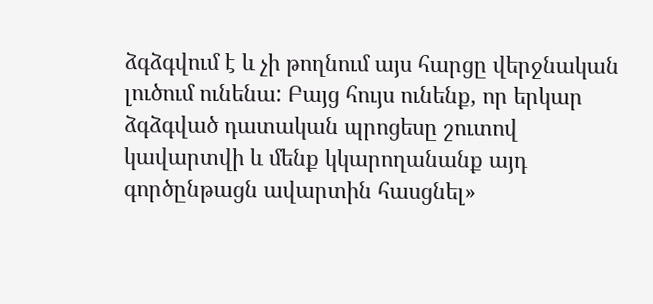ձգձգվում է և չի թողնում այս հարցը վերջնական լուծում ունենա: Բայց հույս ունենք, որ երկար ձգձգված դատական պրոցեսը շուտով կավարտվի և մենք կկարողանանք այդ գործընթացն ավարտին հասցնել»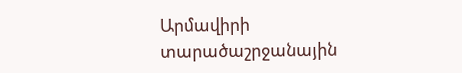Արմավիրի տարածաշրջանային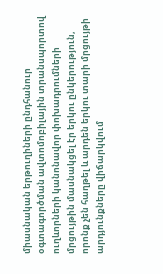միասնական երթուղիների ընդհանուր օգտագործման ավտոմոբիլային տրանսպորտով ուղևորների կանոնավոր փոխադրումների մրցույթին մասնակցել էր երկու ընկերություն, որոնք չեն հաղթել և արդեն երկու տարի մրցույթի արդյունքները վիճարկվում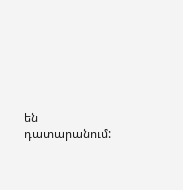են դատարանում: